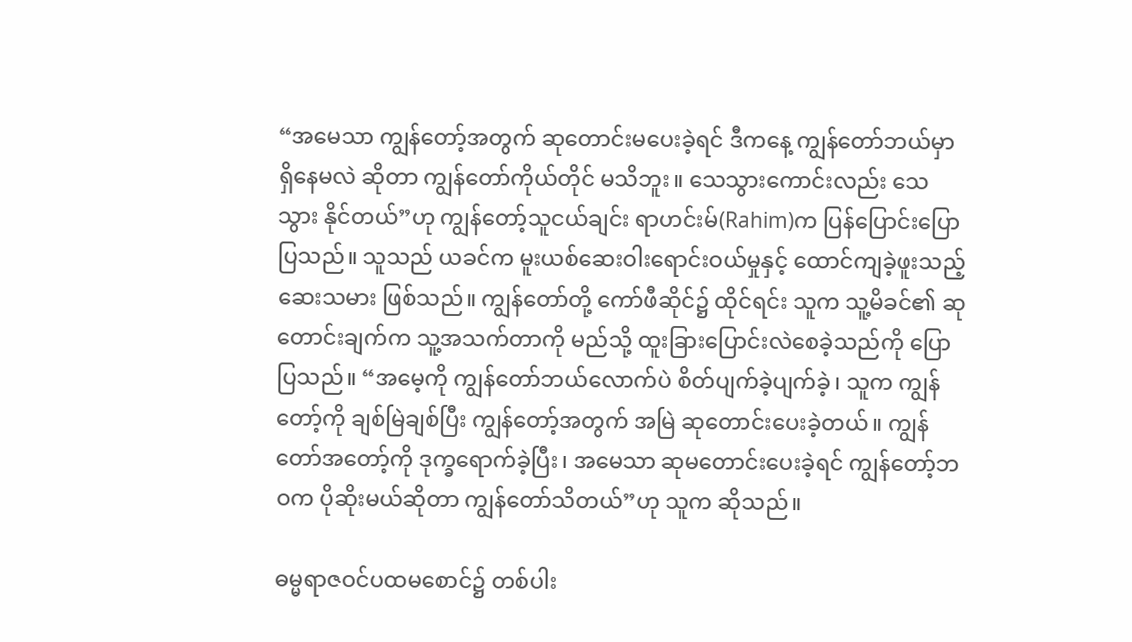“အမေသာ ကျွန်တော့်အတွက် ဆုတောင်းမပေးခဲ့ရင် ဒီကနေ့ ကျွန်တော်ဘယ်မှာ ရှိနေမလဲ ဆိုတာ ကျွန်တော်ကိုယ်တိုင် မသိဘူး။ သေသွားကောင်းလည်း သေသွား နိုင်တယ်”ဟု ကျွန်တော့်သူငယ်ချင်း ရာဟင်းမ်(Rahim)က ပြန်ပြောင်းပြောပြသည်။ သူသည် ယခင်က မူးယစ်ဆေးဝါးရောင်းဝယ်မှုနှင့် ထောင်ကျခဲ့ဖူးသည့် ဆေးသမား ဖြစ်သည်။ ကျွန်တော်တို့ ကော်ဖီဆိုင်၌ ထိုင်ရင်း သူက သူ့မိခင်၏ ဆုတောင်းချက်က သူ့အသက်တာကို မည်သို့ ထူးခြားပြောင်းလဲစေခဲ့သည်ကို ပြောပြသည်။ “အမေ့ကို ကျွန်တော်ဘယ်လောက်ပဲ စိတ်ပျက်ခဲ့ပျက်ခဲ့၊ သူက ကျွန်တော့်ကို ချစ်မြဲချစ်ပြီး ကျွန်တော့်အတွက် အမြဲ ဆုတောင်းပေးခဲ့တယ်။ ကျွန်တော်အတော့်ကို ဒုက္ခရောက်ခဲ့ပြီး၊ အမေသာ ဆုမတောင်းပေးခဲ့ရင် ကျွန်တော့်ဘဝက ပိုဆိုးမယ်ဆိုတာ ကျွန်တော်သိတယ်”ဟု သူက ဆိုသည်။

ဓမ္မရာဇဝင်ပထမစောင်၌ တစ်ပါး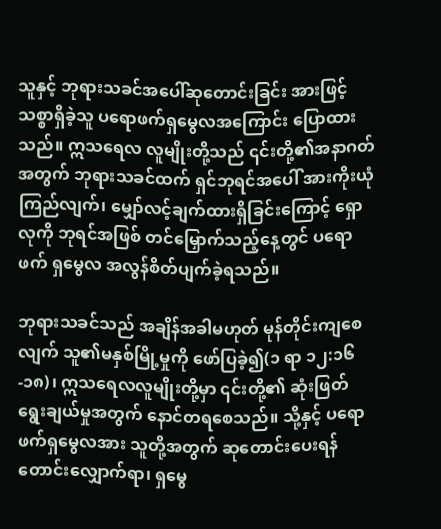သူနှင့် ဘုရားသခင်အပေါ်ဆုတောင်းခြင်း အားဖြင့် သစ္စာရှိခဲ့သူ ပရောဖက်ရှမွေလအကြောင်း ပြောထားသည်။ ဣသရေလ လူမျိုးတို့သည် ၎င်းတို့၏အနာဂတ်အတွက် ဘုရားသခင်ထက် ရှင်ဘုရင်အပေါ် အားကိုးယုံကြည်လျက်၊ မျှော်လင့်ချက်ထားရှိခြင်းကြောင့် ရှောလုကို ဘုရင်အဖြစ် တင်မြှောက်သည့်နေ့တွင် ပရောဖက် ရှမွေလ အလွန်စိတ်ပျက်ခဲ့ရသည်။

ဘုရားသခင်သည် အချိန်အခါမဟုတ် မုန်တိုင်းကျစေလျက် သူ၏မနှစ်မြို့မှုကို ဖော်ပြခဲ့၍(၁ ရာ ၁၂:၁၆-၁၈)၊ ဣသရေလလူမျိုးတို့မှာ ၎င်းတို့၏ ဆုံးဖြတ်ရွေးချယ်မှုအတွက် နောင်တရစေသည်။ သို့နှင့် ပရောဖက်ရှမွေလအား သူတို့အတွက် ဆုတောင်းပေးရန် တောင်းလျှောက်ရာ၊ ရှမွေ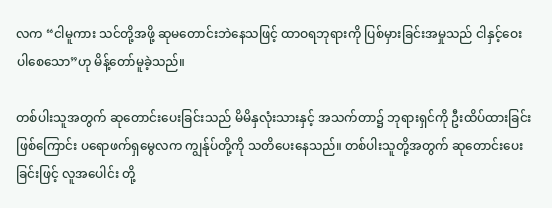လက “ငါမူကား သင်တို့အဖို့ ဆုမတောင်းဘဲနေသဖြင့် ထာဝရဘုရားကို ပြစ်မှားခြင်းအမှုသည် ငါနှင့်ဝေးပါစေသော”ဟု မိန့်တော်မူခဲ့သည်။

တစ်ပါးသူအတွက် ဆုတောင်းပေးခြင်းသည် မိမိနှလုံးသားနှင့် အသက်တာ၌ ဘုရားရှင်ကို ဦးထိပ်ထားခြင်းဖြစ်ကြောင်း ပရောဖက်ရှမွေလက ကျွန်ုပ်တို့ကို သတိပေးနေသည်။ တစ်ပါးသူတို့အတွက် ဆုတောင်းပေးခြင်းဖြင့် လူအပေါင်း တို့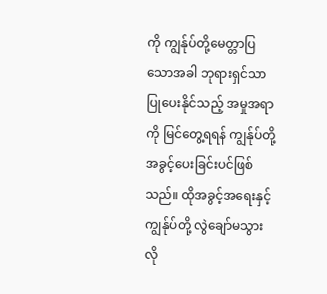ကို ကျွန်ုပ်တို့မေတ္တာပြသောအခါ ဘုရားရှင်သာ ပြုပေးနိုင်သည့် အမှုအရာကို မြင်တွေ့ရရန် ကျွန်ုပ်တို့ အခွင့်ပေးခြင်းပင်ဖြစ်သည်။ ထိုအခွင့်အရေးနှင့် ကျွန်ုပ်တို့ လွဲချော်မသွားလို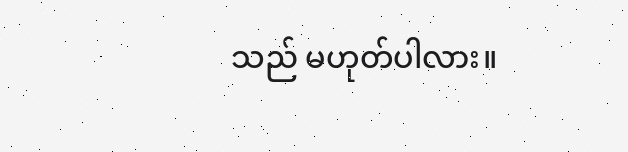သည် မဟုတ်ပါလား။